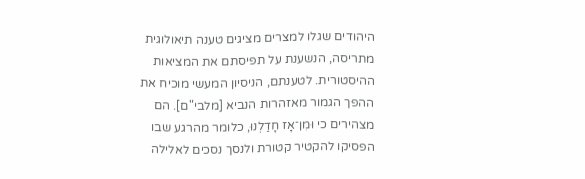היהודים שגלו למצרים מציגים טענה תיאולוגית מתריסה, הנשענת על תפיסתם את המציאות ההיסטורית. לטענתם, הניסיון המעשי מוכיח את ההפך הגמור מאזהרות הנביא [מלבי"ם]. הם מצהירים כי וּמִן־אָז חָדַלְנוּ, כלומר מהרגע שבו הפסיקו להקטיר קטורת ולנסך נסכים לאלילה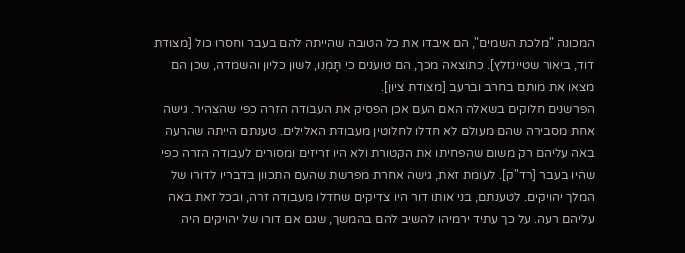המכונה "מלכת השמים", הם איבדו את כל הטובה שהייתה להם בעבר וחסרו כול [מצודת דוד, ביאור שטיינזלץ]. כתוצאה מכך, הם טוענים כי תָּמְנוּ, לשון כליון והשמדה, שכן הם מצאו את מותם בחרב וברעב [מצודת ציון].
הפרשנים חלוקים בשאלה האם העם אכן הפסיק את העבודה הזרה כפי שהצהיר. גישה אחת מסבירה שהם מעולם לא חדלו לחלוטין מעבודת האלילים. טענתם הייתה שהרעה באה עליהם רק משום שהפחיתו את הקטורת ולא היו זריזים ומסורים לעבודה הזרה כפי שהיו בעבר [רד"ק]. לעומת זאת, גישה אחרת מפרשת שהעם התכוון בדבריו לדורו של המלך יהויקים. לטענתם, בני אותו דור היו צדיקים שחדלו מעבודה זרה, ובכל זאת באה עליהם רעה. על כך עתיד ירמיהו להשיב להם בהמשך, שגם אם דורו של יהויקים היה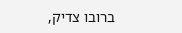ברובו צדיק,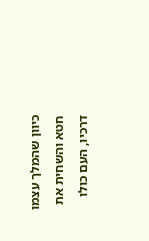כיוון שהמלך עצמו חטא והשחית את דרכיו, העם כולו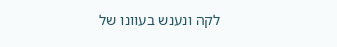לקה ונענש בעוונו של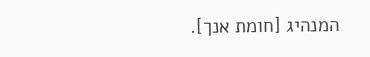המנהיג [חומת אנך].